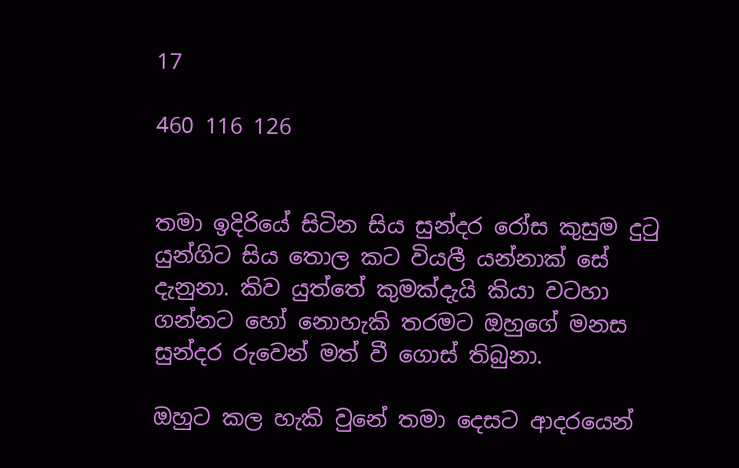17

460 116 126


තමා ඉදිරියේ සිටින සිය සුන්දර රෝස කුසුම දුටු යුන්ගිට සිය තොල කට වියලී යන්නාක් සේ දැනුනා. කිව යුත්තේ කුමක්දැයි කියා වටහා ගන්නට හෝ නොහැකි තරමට ඔහුගේ මනස සුන්දර රුවෙන් මත් වී ගොස් තිබුනා.

ඔහුට කල හැකි වුනේ තමා දෙසට ආදරයෙන්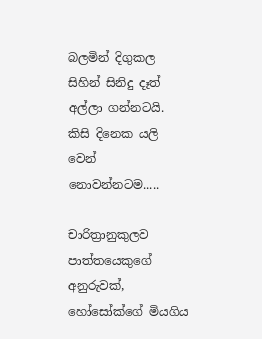බලමින් දිගුකල සිහින් සිනිදු දෑත් අල්ලා ගන්නටයි. කිසි දිනෙක යලි වෙන් නොවන්නටම.....

චාරිත්‍රානුකුලව පාත්තයෙකුගේ අනුරුවක්, හෝසෝක්ගේ මියගිය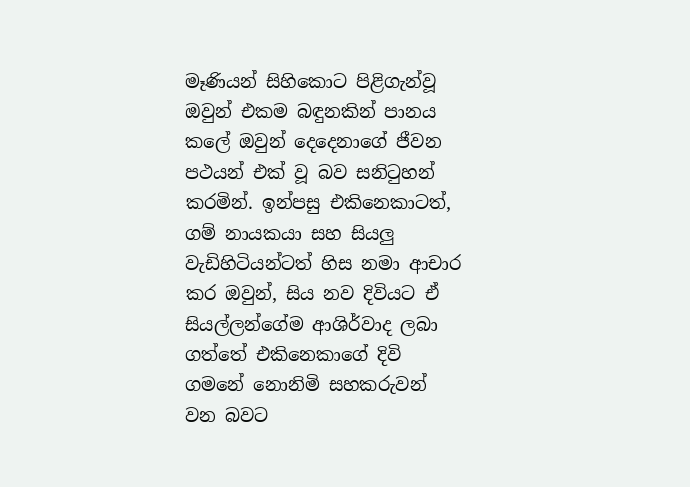මෑණියන් සිහිකොට පිළිගැන්වූ ඔවුන් එකම බඳුනකින් පානය කලේ ඔවුන් දෙදෙනාගේ ජීවන පථයන් එක් වූ බව සනිටුහන් කරමින්. ඉන්පසු එකිනෙකාටත්, ගම් නායකයා සහ සියලු වැඩිහිටියන්ටත් හිස නමා ආචාර කර ඔවුන්, සිය නව දිවියට ඒ සියල්ලන්ගේම ආශිර්වාද ලබා ගත්තේ එකිනෙකාගේ දිවි ගමනේ නොනිමි සහකරුවන් වන බවට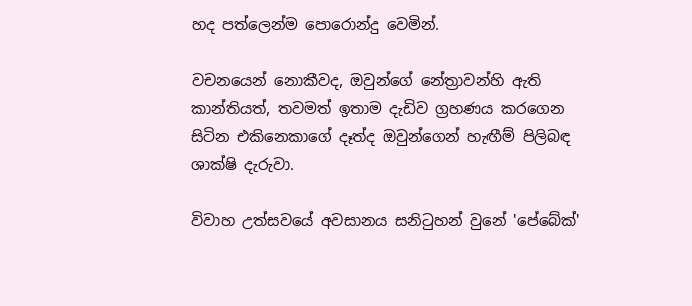හද පත්ලෙන්ම පොරොන්දු වෙමින්.

වචනයෙන් නොකීවද, ඔවුන්ගේ නේත්‍රාවන්හි ඇති කාන්තියත්, තවමත් ඉතාම දැඩිව ග්‍රහණය කරගෙන සිටින එකිනෙකාගේ දෑත්ද ඔවුන්ගෙන් හැඟීම් පිලිබඳ ශාක්ෂි දැරුවා.

විවාහ උත්සවයේ අවසානය සනිටුහන් වුනේ 'පේබේක්'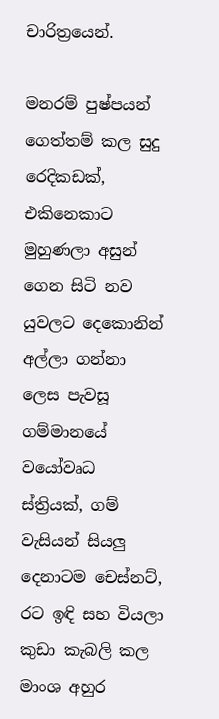චාරිත්‍රයෙන්.

මනරම් පුෂ්පයන් ගෙත්තම් කල සුදු රෙදිකඩක්, එකිනෙකාට මුහුණලා අසුන් ගෙන සිටි නව යුවලට දෙකොනින් අල්ලා ගන්නා ලෙස පැවසූ ගම්මානයේ වයෝවෘධ ස්ත්‍රියක්, ගම් වැසියන් සියලු දෙනාටම චෙස්නට්, රට ඉඳි සහ වියලා කුඩා කැබලි කල මාංශ අහුර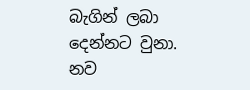බැගින් ලබා දෙන්නට වුනා. නව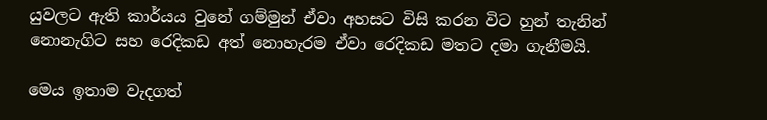යුවලට ඇති කාර්යය වුනේ ගම්මුන් ඒවා අහසට විසි කරන විට හුන් තැනින් නොනැගිට සහ රෙදිකඩ අත් නොහැරම ඒවා රෙදිකඩ මතට දමා ගැනීමයි.

මෙය ඉතාම වැදගත්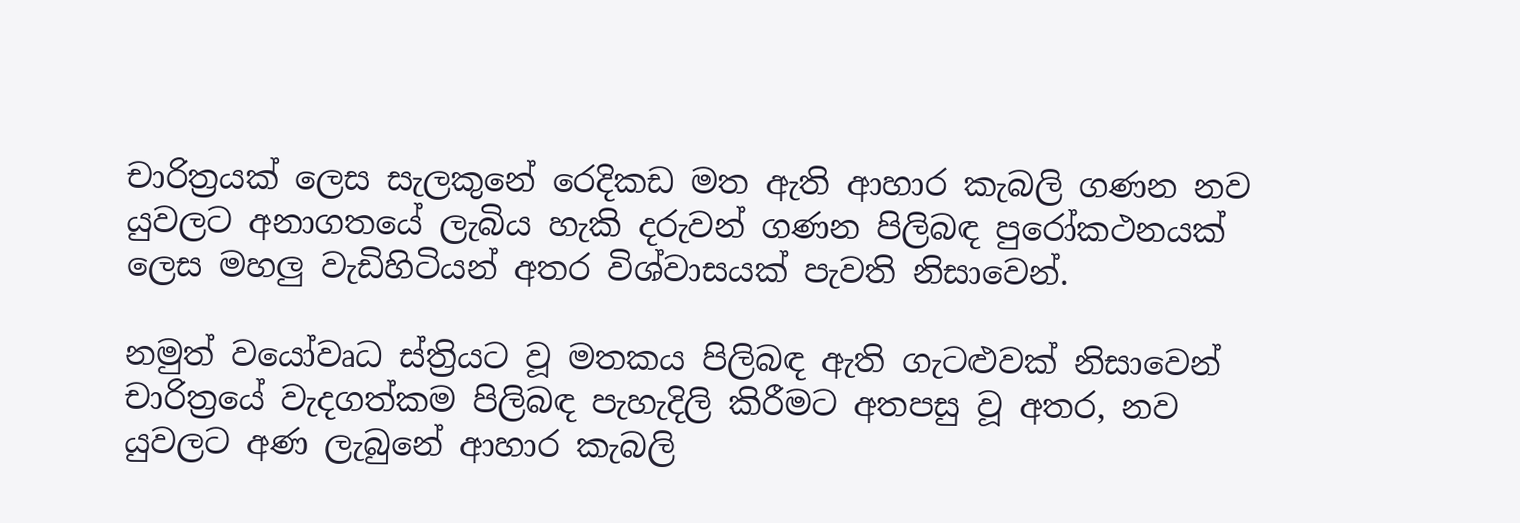චාරිත්‍රයක් ලෙස සැලකුනේ රෙදිකඩ මත ඇති ආහාර කැබලි ගණන නව යුවලට අනාගතයේ ලැබිය හැකි දරුවන් ගණන පිලිබඳ පුරෝකථනයක් ලෙස මහලු වැඩිහිටියන් අතර විශ්වාසයක් පැවති නිසාවෙන්.

නමුත් වයෝවෘධ ස්ත්‍රියට වූ මතකය පිලිබඳ ඇති ගැටළුවක් නිසාවෙන් චාරිත්‍රයේ වැදගත්කම පිලිබඳ පැහැදිලි කිරීමට අතපසු වූ අතර, නව යුවලට අණ ලැබුනේ ආහාර කැබලි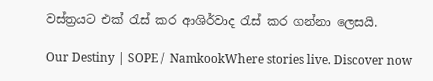වස්ත්‍රයට එක් රැස් කර ආශිර්වාද රැස් කර ගන්නා ලෙසයි.

Our Destiny | SOPE /  NamkookWhere stories live. Discover now